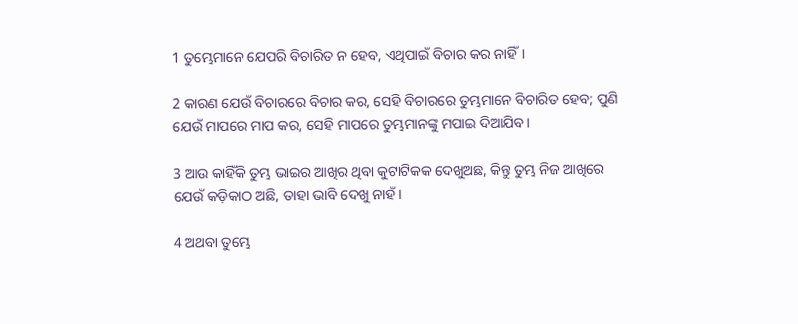1 ତୁମ୍ଭେମାନେ ଯେପରି ବିଚାରିତ ନ ହେବ, ଏଥିପାଇଁ ବିଚାର କର ନାହିଁ।

2 କାରଣ ଯେଉଁ ବିଚାରରେ ବିଚାର କର, ସେହି ବିଚାରରେ ତୁମ୍ଭମାନେ ବିଚାରିତ ହେବ; ପୁଣି ଯେଉଁ ମାପରେ ମାପ କର, ସେହି ମାପରେ ତୁମ୍ଭମାନଙ୍କୁ ମପାଇ ଦିଆଯିବ।

3 ଆଉ କାହିଁକି ତୁମ୍ଭ ଭାଇର ଆଖିର ଥିବା କୁଟାଟିକକ ଦେଖୁଅଛ, କିନ୍ତୁ ତୁମ୍ଭ ନିଜ ଆଖିରେ ଯେଉଁ କଡ଼ିକାଠ ଅଛି, ତାହା ଭାବି ଦେଖୁ ନାହଁ।

4 ଅଥବା ତୁମ୍ଭେ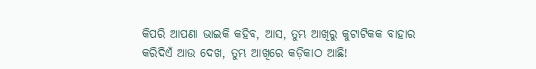କିପରି ଆପଣା ଭାଇକି କହିବ, ଆସ, ତୁମ୍ଭ ଆଖିରୁ କୁଟାଟିକକ ବାହାର କରିଦିଏଁ ଆଉ ଦେଖ, ତୁମ୍ଭ ଆଖିରେ କଡ଼ିକାଠ ଆଛି!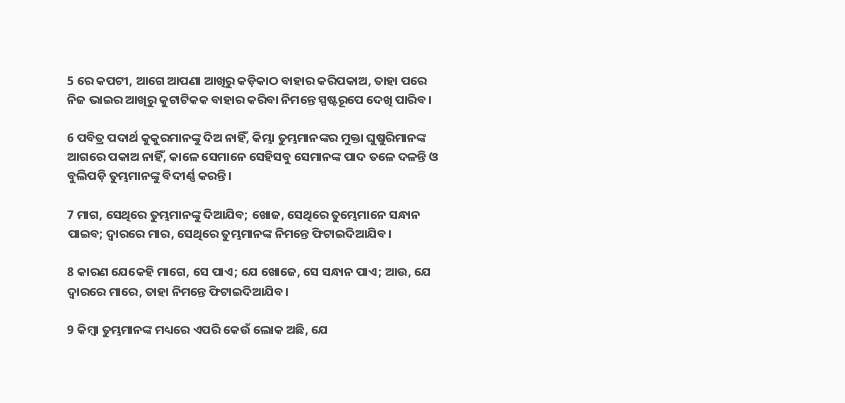5 ରେ କପଟୀ, ଆଗେ ଆପଣା ଆଖିରୁ କଡ଼ିକାଠ ବାହାର କରିପକାଅ, ତାହା ପରେ ନିଜ ଭାଇର ଆଖିରୁ କୁଟାଟିକକ ବାହାର କରିବା ନିମନ୍ତେ ସ୍ପଷ୍ଟରୂପେ ଦେଖି ପାରିବ।

6 ପବିତ୍ର ପଦାର୍ଥ କୁକୁରମାନଙ୍କୁ ଦିଅ ନାହିଁ, କିମ୍ଭା ତୁମ୍ଭମାନଙ୍କର ମୁକ୍ତା ଘୁଷୁରିମାନଙ୍କ ଆଗରେ ପକାଅ ନାହିଁ, କାଳେ ସେମାନେ ସେହିସବୁ ସେମାନଙ୍କ ପାଦ ତଳେ ଦଳନ୍ତି ଓ ବୁଲିପଡ଼ି ତୁମ୍ଭମାନଙ୍କୁ ବିଦୀର୍ଣ୍ଣ କରନ୍ତି।

7 ମାଗ, ସେଥିରେ ତୁମ୍ଭମାନଙ୍କୁ ଦିଆଯିବ; ଖୋଜ, ସେଥିରେ ତୁମ୍ଭେମାନେ ସନ୍ଧାନ ପାଇବ; ଦ୍ୱାରରେ ମାର, ସେଥିରେ ତୁମ୍ଭମାନଙ୍କ ନିମନ୍ତେ ଫିଟାଇଦିଆଯିବ।

8 କାରଣ ଯେକେହି ମାଗେ, ସେ ପାଏ; ଯେ ଖୋଜେ, ସେ ସନ୍ଧାନ ପାଏ; ଆଉ, ଯେ ଦ୍ୱାରରେ ମାରେ, ତାହା ନିମନ୍ତେ ଫିଟାଇଦିଆଯିବ।

9 କିମ୍ବା ତୁମ୍ଭମାନଙ୍କ ମଧ୍ୟରେ ଏପରି କେଉଁ ଲୋକ ଅଛି, ଯେ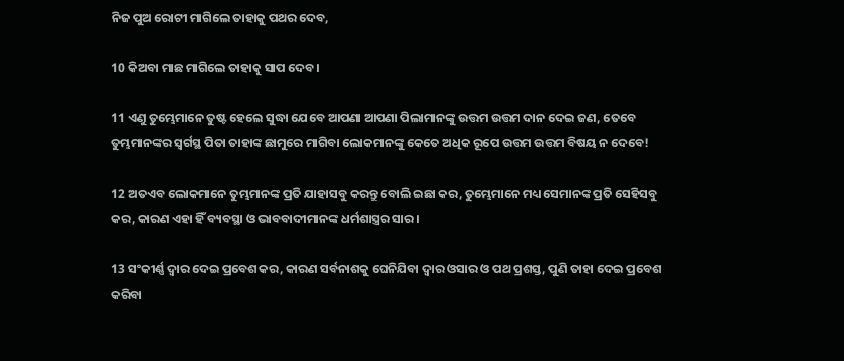ନିଜ ପୁଅ ରୋଟୀ ମାଗିଲେ ତାହାକୁ ପଥର ଦେବ,

10 କିଅବା ମାଛ ମାଗିଲେ ତାହାକୁ ସାପ ଦେବ।

11 ଏଣୁ ତୁମ୍ଭେମାନେ ତୁଷ୍ଟ ହେଲେ ସୁଦ୍ଧା ଯେବେ ଆପଣା ଆପଣା ପିଲାମାନଙ୍କୁ ଉତ୍ତମ ଉତ୍ତମ ଦାନ ଦେଇ ଜଣ, ତେବେ ତୁମ୍ଭମାନଙ୍କର ସ୍ୱର୍ଗସ୍ଥ ପିତା ତାହାଙ୍କ ଛାମୁରେ ମାଗିବା ଲୋକମାନଙ୍କୁ କେତେ ଅଧିକ ରୂପେ ଉତ୍ତମ ଉତ୍ତମ ବିଷୟ ନ ଦେବେ!

12 ଅତଏବ ଲୋକମାନେ ତୁମ୍ଭମାନଙ୍କ ପ୍ରତି ଯାହାସବୁ କରନ୍ତୁ ବୋଲି ଇଛା କର, ତୁମ୍ଭେମାନେ ମଧ୍ୟ ସେମାନଙ୍କ ପ୍ରତି ସେହିସବୁ କର, କାରଣ ଏହା ହିଁ ବ୍ୟବସ୍ଥା ଓ ଭାବବାଦୀମାନଙ୍କ ଧର୍ମଶାସ୍ତ୍ରର ସାର।

13 ସଂକୀର୍ଣ୍ଣ ଦ୍ୱାର ଦେଇ ପ୍ରବେଶ କର, କାରଣ ସର୍ବନାଶକୁ ଘେନିଯିବା ଦ୍ୱାର ଓସାର ଓ ପଥ ପ୍ରଶସ୍ତ, ପୁଣି ତାହା ଦେଇ ପ୍ରବେଶ କରିବା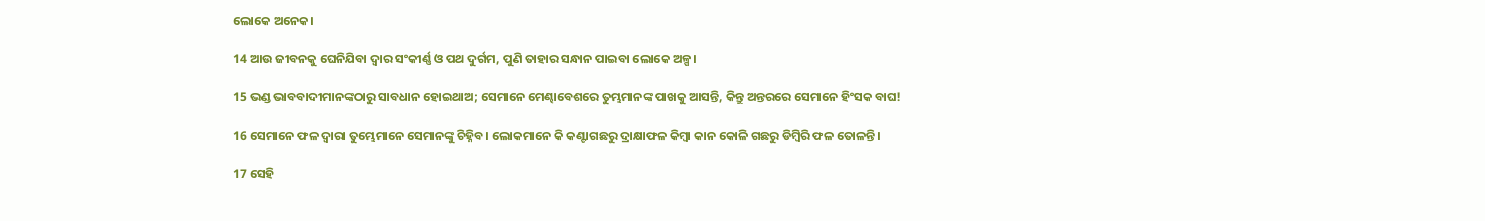ଲୋକେ ଅନେକ।

14 ଆଉ ଜୀବନକୁ ଘେନିଯିବା ଦ୍ୱାର ସଂକୀର୍ଣ୍ଣ ଓ ପଥ ଦୁର୍ଗମ, ପୁଣି ତାହାର ସନ୍ଧାନ ପାଇବା ଲୋକେ ଅଳ୍ପ।

15 ଭଣ୍ଡ ଭାବବାଦୀମାନଙ୍କଠାରୁ ସାବଧାନ ହୋଇଥାଅ; ସେମାନେ ମେଣ୍ଢାବେଶରେ ତୁମ୍ଭମାନଙ୍କ ପାଖକୁ ଆସନ୍ତି, କିନ୍ତୁ ଅନ୍ତରରେ ସେମାନେ ହିଂସକ ବାଘ!

16 ସେମାନେ ଫଳ ଦ୍ୱାରା ତୁମ୍ଭେମାନେ ସେମାନଙ୍କୁ ଚିହ୍ନିବ। ଲୋକମାନେ କି କଣ୍ଟାଗଛରୁ ଦ୍ରାକ୍ଷାଫଳ କିମ୍ବା କାନ କୋଳି ଗଛରୁ ଡିମ୍ବିରି ଫଳ ତୋଳନ୍ତି।

17 ସେହି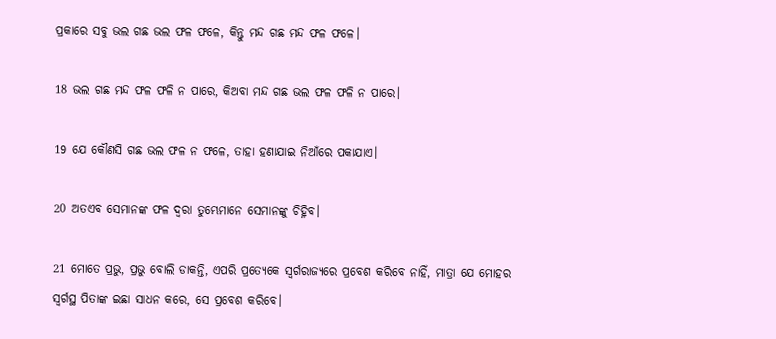ପ୍ରକାରେ ସବୁ ଭଲ ଗଛ ଭଲ ଫଳ ଫଳେ, କିନ୍ତୁ ମନ୍ଦ ଗଛ ମନ୍ଦ ଫଳ ଫଳେ।

18 ଭଲ ଗଛ ମନ୍ଦ ଫଳ ଫଳି ନ ପାରେ, କିଅବା ମନ୍ଦ ଗଛ ଭଲ ଫଳ ଫଳି ନ ପାରେ।

19 ଯେ କୌଣସି ଗଛ ଭଲ ଫଳ ନ ଫଳେ, ତାହା ହଣାଯାଇ ନିଆଁରେ ପକାଯାଏ।

20 ଅତଏବ ସେମାନଙ୍କ ଫଳ ଦ୍ୱରା ତୁମ୍ଭେମାନେ ସେମାନଙ୍କୁ ଚିହ୍ନିବ।

21 ମୋତେ ପ୍ରଭୁ, ପ୍ରଭୁ ବୋଲି ଡାକନ୍ତି, ଏପରି ପ୍ରତ୍ୟେକେ ସ୍ୱର୍ଗରାଜ୍ୟରେ ପ୍ରବେଶ କରିବେ ନାହିଁ, ମାତ୍ରା ଯେ ମୋହର ସ୍ୱର୍ଗସ୍ଥ ପିତାଙ୍କ ଇଛା ସାଧନ କରେ, ସେ ପ୍ରବେଶ କରିବେ।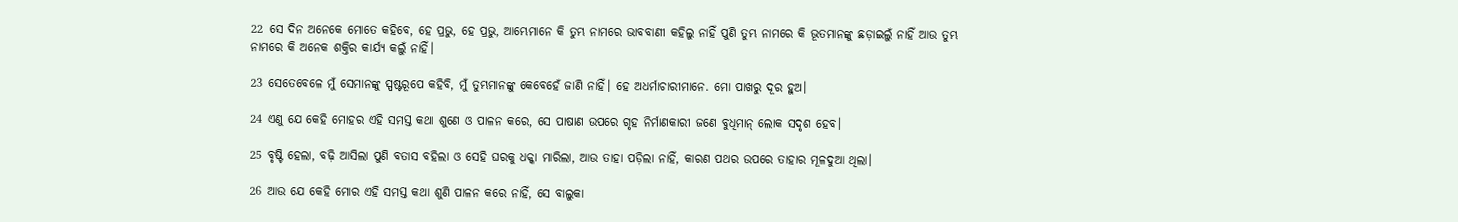22 ସେ ଦିନ ଅନେକେ ମୋତେ କହିବେ, ହେ ପ୍ରଭୁ, ହେ ପ୍ରଭୁ, ଆମ୍ଭେମାନେ କି ତୁମ୍ଭ ନାମରେ ଭାବବାଣୀ କହିଲୁ ନାହିଁ ପୁଣି ତୁମ୍ଭ ନାମରେ କି ଭୂତମାନଙ୍କୁ ଛଡ଼ାଇଲୁଁ ନାହିଁ ଆଉ ତୁମ୍ଭ ନାମରେ କି ଅନେକ ଶକ୍ତିର କାର୍ଯ୍ୟ କଲୁଁ ନାହିଁ।

23 ସେତେବେଳେ ମୁଁ ସେମାନଙ୍କୁ ସ୍ପଷ୍ଟରୂପେ କହିବି, ମୁଁ ତୁମ୍ଭମାନଙ୍କୁ କେବେହେଁ ଜାଣି ନାହିଁ। ହେ ଅଧର୍ମାଚାରୀମାନେ. ମୋ ପାଖରୁ ଦୂର ହୁଅ।

24 ଏଣୁ ଯେ କେହି ମୋହର ଏହି ସମସ୍ତ କଥା ଶୁଣେ ଓ ପାଳନ କରେ, ସେ ପାଷାଣ ଉପରେ ଗୃହ ନିର୍ମାଣକାରୀ ଜଣେ ବୁଧିମାନ୍ ଲୋକ ସଦୃଶ ହେବ।

25 ବୃଷ୍ଟି ହେଲା, ବଢ଼ି ଆସିଲା ପୁଣି ବତାସ ବହିଲା ଓ ସେହି ଘରକୁ ଧକ୍କା ମାରିଲା, ଆଉ ତାହା ପଡ଼ିଲା ନାହିଁ, କାରଣ ପଥର ଉପରେ ତାହାର ମୂଳଦୁଆ ଥିଲା।

26 ଆଉ ଯେ କେହି ମୋର ଏହି ସମସ୍ତ କଥା ଶୁଣି ପାଳନ କରେ ନାହିଁ, ସେ ବାଲୁକା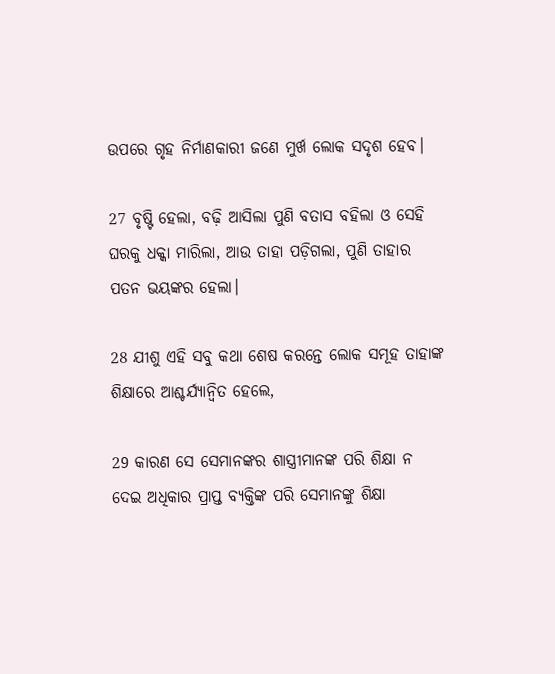ଉପରେ ଗୃହ ନିର୍ମାଣକାରୀ ଜଣେ ମୁର୍ଖ ଲୋକ ସଦୃଶ ହେବ।

27 ବୃଷ୍ଟି ହେଲା, ବଢ଼ି ଆସିଲା ପୁଣି ବତାସ ବହିଲା ଓ ସେହି ଘରକୁ ଧକ୍କା ମାରିଲା, ଆଉ ତାହା ପଡ଼ିଗଲା, ପୁଣି ତାହାର ପତନ ଭୟଙ୍କର ହେଲା।

28 ଯୀଶୁ ଏହି ସବୁ କଥା ଶେଷ କରନ୍ତେ ଲୋକ ସମୂହ ତାହାଙ୍କ ଶିକ୍ଷାରେ ଆଶ୍ଚର୍ଯ୍ୟାନ୍ୱିତ ହେଲେ,

29 କାରଣ ସେ ସେମାନଙ୍କର ଶାସ୍ତ୍ରୀମାନଙ୍କ ପରି ଶିକ୍ଷା ନ ଦେଇ ଅଧିକାର ପ୍ରାପ୍ତ ବ୍ୟକ୍ତିଙ୍କ ପରି ସେମାନଙ୍କୁ ଶିକ୍ଷା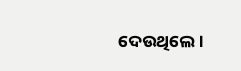ଦେଉଥିଲେ।